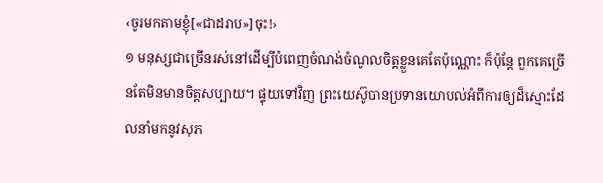‹ចូរមកតាមខ្ញុំ[«ជាដរាប»]ចុះ!›
១ មនុស្សជាច្រើនរស់នៅដើម្បីបំពេញចំណង់ចំណូលចិត្តខ្លួនគេតែប៉ុណ្ណោះ ក៏ប៉ុន្តែ ពួកគេច្រើនតែមិនមានចិត្តសប្បាយ។ ផ្ទុយទៅវិញ ព្រះយេស៊ូបានប្រទានយោបល់អំពីការឲ្យដ៏ស្មោះដែលនាំមកនូវសុភ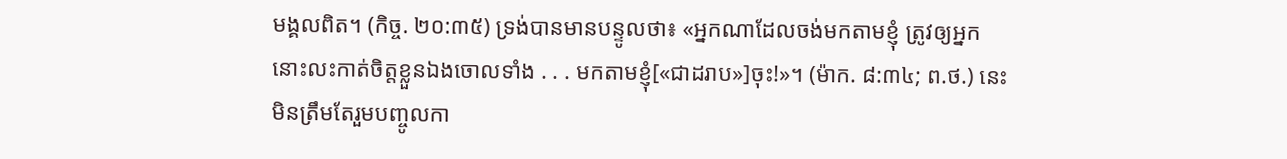មង្គលពិត។ (កិច្ច. ២០:៣៥) ទ្រង់បានមានបន្ទូលថា៖ «អ្នកណាដែលចង់មកតាមខ្ញុំ ត្រូវឲ្យអ្នកនោះលះកាត់ចិត្តខ្លួនឯងចោលទាំង . . . មកតាមខ្ញុំ[«ជាដរាប»]ចុះ!»។ (ម៉ាក. ៨:៣៤; ព.ថ.) នេះមិនត្រឹមតែរួមបញ្ចូលកា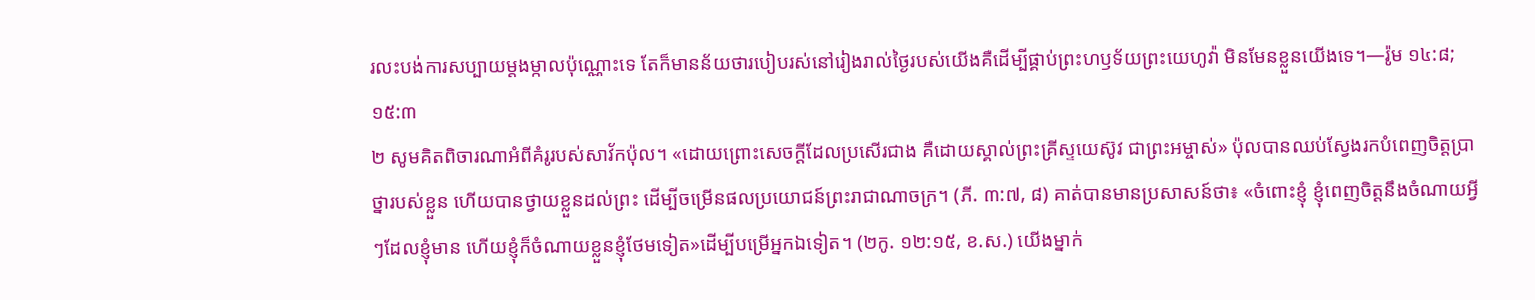រលះបង់ការសប្បាយម្ដងម្កាលប៉ុណ្ណោះទេ តែក៏មានន័យថារបៀបរស់នៅរៀងរាល់ថ្ងៃរបស់យើងគឺដើម្បីផ្គាប់ព្រះហឫទ័យព្រះយេហូវ៉ា មិនមែនខ្លួនយើងទេ។—រ៉ូម ១៤:៨; ១៥:៣
២ សូមគិតពិចារណាអំពីគំរូរបស់សាវ័កប៉ុល។ «ដោយព្រោះសេចក្ដីដែលប្រសើរជាង គឺដោយស្គាល់ព្រះគ្រីស្ទយេស៊ូវ ជាព្រះអម្ចាស់» ប៉ុលបានឈប់ស្វែងរកបំពេញចិត្តប្រាថ្នារបស់ខ្លួន ហើយបានថ្វាយខ្លួនដល់ព្រះ ដើម្បីចម្រើនផលប្រយោជន៍ព្រះរាជាណាចក្រ។ (ភី. ៣:៧, ៨) គាត់បានមានប្រសាសន៍ថា៖ «ចំពោះខ្ញុំ ខ្ញុំពេញចិត្តនឹងចំណាយអ្វីៗដែលខ្ញុំមាន ហើយខ្ញុំក៏ចំណាយខ្លួនខ្ញុំថែមទៀត»ដើម្បីបម្រើអ្នកឯទៀត។ (២កូ. ១២:១៥, ខ.ស.) យើងម្នាក់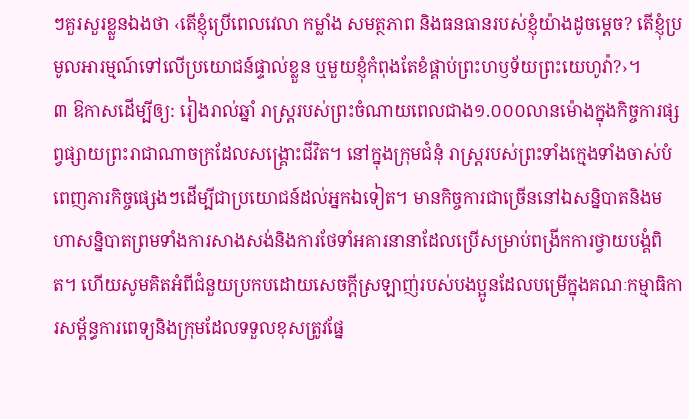ៗគួរសួរខ្លួនឯងថា ‹តើខ្ញុំប្រើពេលវេលា កម្លាំង សមត្ថភាព និងធនធានរបស់ខ្ញុំយ៉ាងដូចម្ដេច? តើខ្ញុំប្រមូលអារម្មណ៍ទៅលើប្រយោជន៍ផ្ទាល់ខ្លួន ឬមួយខ្ញុំកំពុងតែខំផ្គាប់ព្រះហឫទ័យព្រះយេហូវ៉ា?›។
៣ ឱកាសដើម្បីឲ្យ: រៀងរាល់ឆ្នាំ រាស្ត្ររបស់ព្រះចំណាយពេលជាង១.០០០លានម៉ោងក្នុងកិច្ចការផ្សព្វផ្សាយព្រះរាជាណាចក្រដែលសង្គ្រោះជីវិត។ នៅក្នុងក្រុមជំនុំ រាស្ត្ររបស់ព្រះទាំងក្មេងទាំងចាស់បំពេញភារកិច្ចផ្សេងៗដើម្បីជាប្រយោជន៍ដល់អ្នកឯទៀត។ មានកិច្ចការជាច្រើននៅឯសន្និបាតនិងមហាសន្និបាតព្រមទាំងការសាងសង់និងការថែទាំអគារនានាដែលប្រើសម្រាប់ពង្រីកការថ្វាយបង្គំពិត។ ហើយសូមគិតអំពីជំនួយប្រកបដោយសេចក្ដីស្រឡាញ់របស់បងប្អូនដែលបម្រើក្នុងគណៈកម្មាធិការសម្ព័ន្ធការពេទ្យនិងក្រុមដែលទទួលខុសត្រូវផ្នែ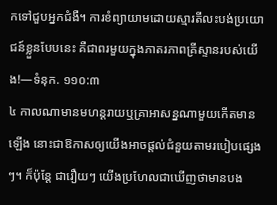កទៅជួបអ្នកជំងឺ។ ការខំព្យាយាមដោយស្មារតីលះបង់ប្រយោជន៍ខ្លួនបែបនេះ គឺជាពរមួយក្នុងភាតរភាពគ្រីស្ទានរបស់យើង!—ទំនុក. ១១០:៣
៤ កាលណាមានមហន្តរាយឬគ្រាអាសន្នណាមួយកើតមានឡើង នោះជាឱកាសឲ្យយើងអាចផ្ដល់ជំនួយតាមរបៀបផ្សេងៗ។ ក៏ប៉ុន្តែ ជារឿយៗ យើងប្រហែលជាឃើញថាមានបង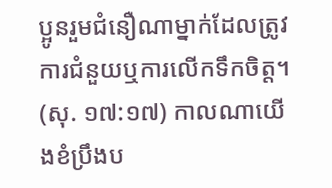ប្អូនរួមជំនឿណាម្នាក់ដែលត្រូវការជំនួយឬការលើកទឹកចិត្ត។ (សុ. ១៧:១៧) កាលណាយើងខំប្រឹងប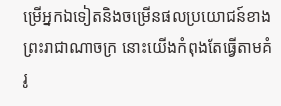ម្រើអ្នកឯទៀតនិងចម្រើនផលប្រយោជន៍ខាងព្រះរាជាណាចក្រ នោះយើងកំពុងតែធ្វើតាមគំរូ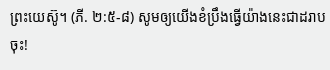ព្រះយេស៊ូ។ (ភី. ២:៥-៨) សូមឲ្យយើងខំប្រឹងធ្វើយ៉ាងនេះជាដរាបចុះ!